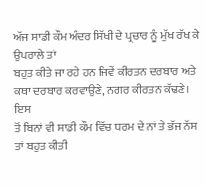ਅੱਜ ਸਾਡੀ ਕੌਮ ਅੰਦਰ ਸਿੱਖੀ ਦੇ ਪ੍ਰਚਾਰ ਨੂੰ ਮੁੱਖ ਰੱਖ ਕੇ ਉਪਰਾਲੇ ਤਾਂ
ਬਹੁਤ ਕੀਤੇ ਜਾ ਰਹੇ ਹਨ ਜਿਵੇਂ ਕੀਰਤਨ ਦਰਬਾਰ ਅਤੇ ਕਥਾ ਦਰਬਾਰ ਕਰਵਾਉਣੇ, ਨਗਰ ਕੀਰਤਨ ਕੱਢਣੇ। ਇਸ
ਤੋਂ ਬਿਨਾਂ ਵੀ ਸਾਡੀ ਕੌਮ ਵਿੱਚ ਧਰਮ ਦੇ ਨਾਂ ਤੇ ਭੱਜ ਨੱਸ ਤਾਂ ਬਹੁਤ ਕੀਤੀ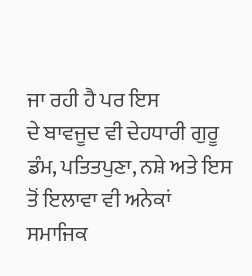ਜਾ ਰਹੀ ਹੈ ਪਰ ਇਸ
ਦੇ ਬਾਵਜੂਦ ਵੀ ਦੇਹਧਾਰੀ ਗੁਰੂ ਡੰਮ, ਪਤਿਤਪੁਣਾ, ਨਸ਼ੇ ਅਤੇ ਇਸ ਤੋਂ ਇਲਾਵਾ ਵੀ ਅਨੇਕਾਂ ਸਮਾਜਿਕ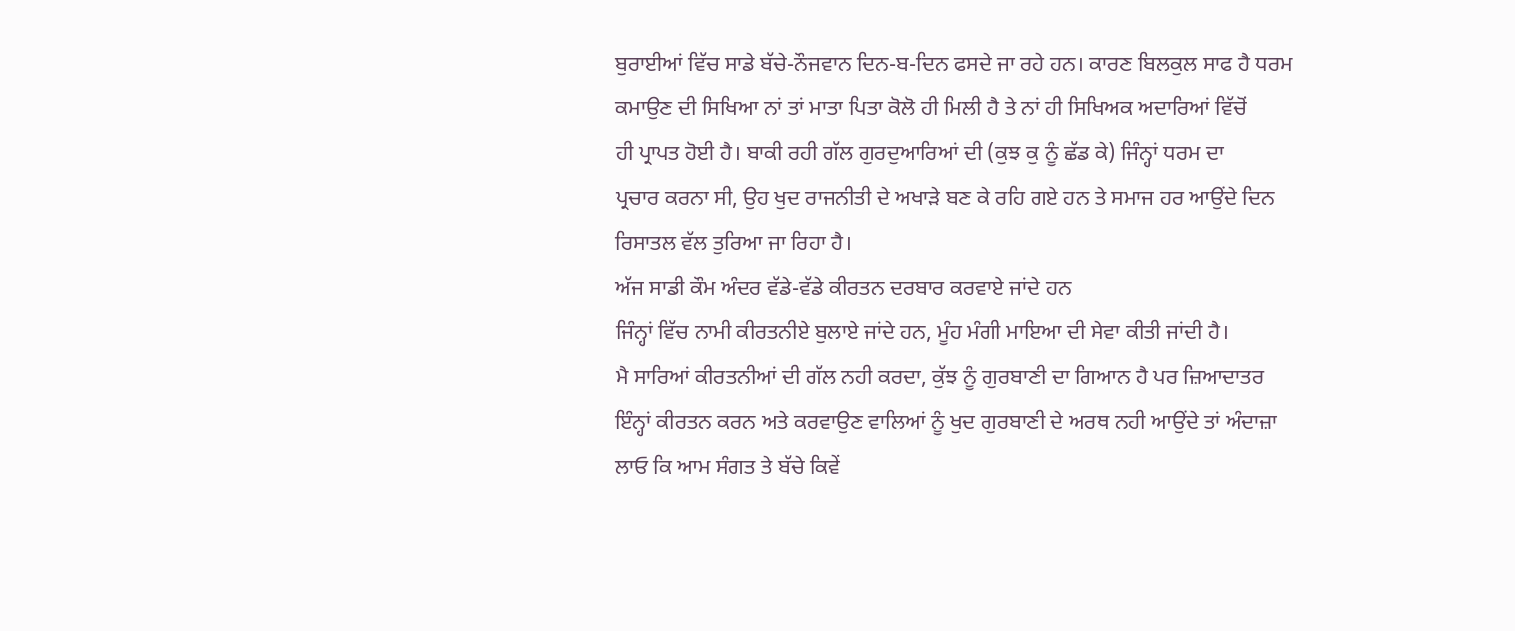ਬੁਰਾਈਆਂ ਵਿੱਚ ਸਾਡੇ ਬੱਚੇ-ਨੌਜਵਾਨ ਦਿਨ-ਬ-ਦਿਨ ਫਸਦੇ ਜਾ ਰਹੇ ਹਨ। ਕਾਰਣ ਬਿਲਕੁਲ ਸਾਫ ਹੈ ਧਰਮ
ਕਮਾਉਣ ਦੀ ਸਿਖਿਆ ਨਾਂ ਤਾਂ ਮਾਤਾ ਪਿਤਾ ਕੋਲੋ ਹੀ ਮਿਲੀ ਹੈ ਤੇ ਨਾਂ ਹੀ ਸਿਖਿਅਕ ਅਦਾਰਿਆਂ ਵਿੱਚੋਂ
ਹੀ ਪ੍ਰਾਪਤ ਹੋਈ ਹੈ। ਬਾਕੀ ਰਹੀ ਗੱਲ ਗੁਰਦੁਆਰਿਆਂ ਦੀ (ਕੁਝ ਕੁ ਨੂੰ ਛੱਡ ਕੇ) ਜਿੰਨ੍ਹਾਂ ਧਰਮ ਦਾ
ਪ੍ਰਚਾਰ ਕਰਨਾ ਸੀ, ਉਹ ਖੁਦ ਰਾਜਨੀਤੀ ਦੇ ਅਖਾੜੇ ਬਣ ਕੇ ਰਹਿ ਗਏ ਹਨ ਤੇ ਸਮਾਜ ਹਰ ਆਉਂਦੇ ਦਿਨ
ਰਿਸਾਤਲ ਵੱਲ ਤੁਰਿਆ ਜਾ ਰਿਹਾ ਹੈ।
ਅੱਜ ਸਾਡੀ ਕੌਮ ਅੰਦਰ ਵੱਡੇ-ਵੱਡੇ ਕੀਰਤਨ ਦਰਬਾਰ ਕਰਵਾਏ ਜਾਂਦੇ ਹਨ
ਜਿੰਨ੍ਹਾਂ ਵਿੱਚ ਨਾਮੀ ਕੀਰਤਨੀਏ ਬੁਲਾਏ ਜਾਂਦੇ ਹਨ, ਮੂੰਹ ਮੰਗੀ ਮਾਇਆ ਦੀ ਸੇਵਾ ਕੀਤੀ ਜਾਂਦੀ ਹੈ।
ਮੈ ਸਾਰਿਆਂ ਕੀਰਤਨੀਆਂ ਦੀ ਗੱਲ ਨਹੀ ਕਰਦਾ, ਕੁੱਝ ਨੂੰ ਗੁਰਬਾਣੀ ਦਾ ਗਿਆਨ ਹੈ ਪਰ ਜ਼ਿਆਦਾਤਰ
ਇੰਨ੍ਹਾਂ ਕੀਰਤਨ ਕਰਨ ਅਤੇ ਕਰਵਾਉਣ ਵਾਲਿਆਂ ਨੂੰ ਖੁਦ ਗੁਰਬਾਣੀ ਦੇ ਅਰਥ ਨਹੀ ਆਉਂਦੇ ਤਾਂ ਅੰਦਾਜ਼ਾ
ਲਾਓ ਕਿ ਆਮ ਸੰਗਤ ਤੇ ਬੱਚੇ ਕਿਵੇਂ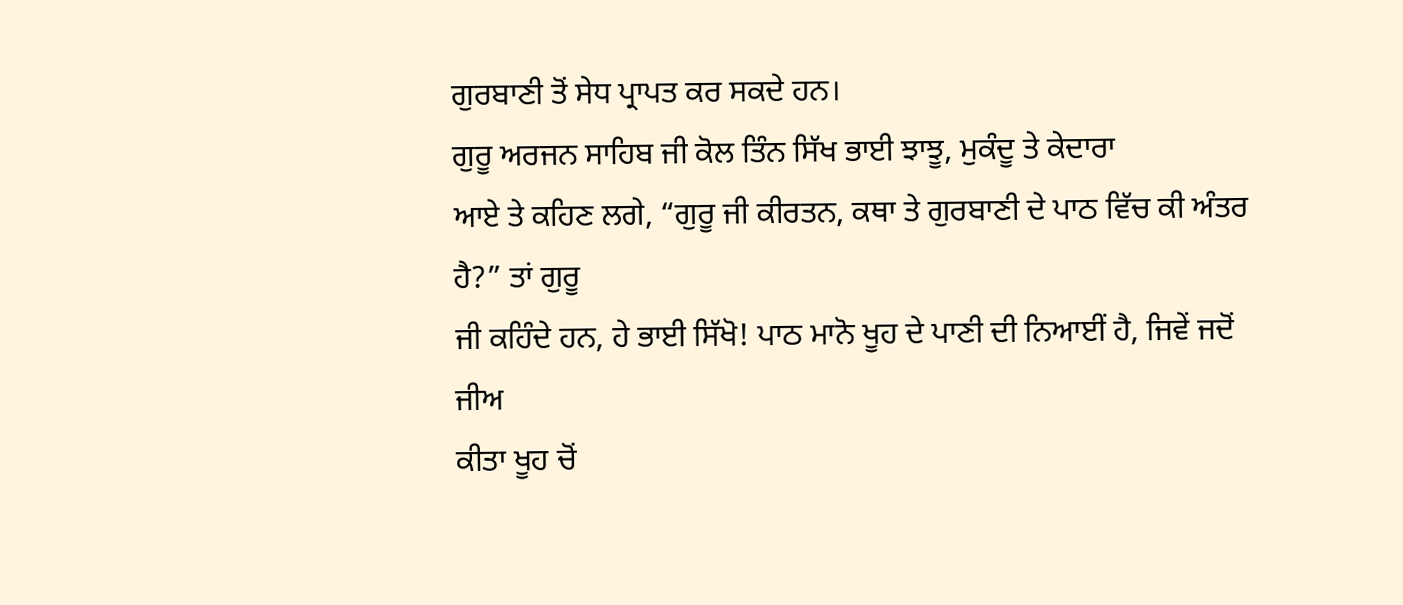ਗੁਰਬਾਣੀ ਤੋਂ ਸੇਧ ਪ੍ਰਾਪਤ ਕਰ ਸਕਦੇ ਹਨ।
ਗੁਰੂ ਅਰਜਨ ਸਾਹਿਬ ਜੀ ਕੋਲ ਤਿੰਨ ਸਿੱਖ ਭਾਈ ਝਾਝੂ, ਮੁਕੰਦੂ ਤੇ ਕੇਦਾਰਾ
ਆਏ ਤੇ ਕਹਿਣ ਲਗੇ, “ਗੁਰੂ ਜੀ ਕੀਰਤਨ, ਕਥਾ ਤੇ ਗੁਰਬਾਣੀ ਦੇ ਪਾਠ ਵਿੱਚ ਕੀ ਅੰਤਰ ਹੈ?” ਤਾਂ ਗੁਰੂ
ਜੀ ਕਹਿੰਦੇ ਹਨ, ਹੇ ਭਾਈ ਸਿੱਖੋ! ਪਾਠ ਮਾਨੋ ਖੂਹ ਦੇ ਪਾਣੀ ਦੀ ਨਿਆਈਂ ਹੈ, ਜਿਵੇਂ ਜਦੋਂ ਜੀਅ
ਕੀਤਾ ਖੂਹ ਚੋਂ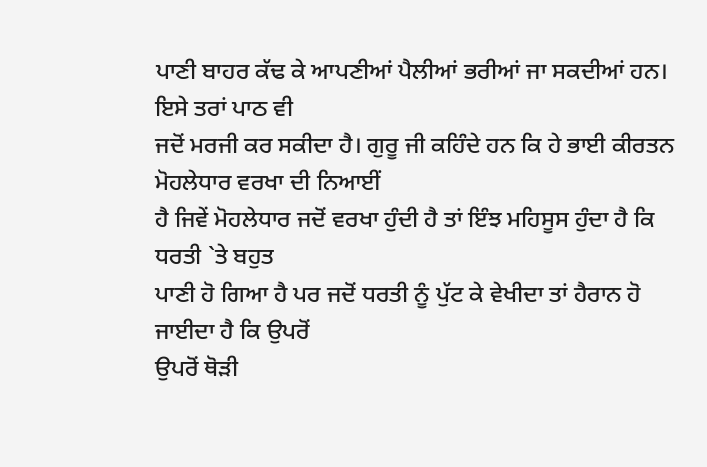ਪਾਣੀ ਬਾਹਰ ਕੱਢ ਕੇ ਆਪਣੀਆਂ ਪੈਲੀਆਂ ਭਰੀਆਂ ਜਾ ਸਕਦੀਆਂ ਹਨ। ਇਸੇ ਤਰਾਂ ਪਾਠ ਵੀ
ਜਦੋਂ ਮਰਜੀ ਕਰ ਸਕੀਦਾ ਹੈ। ਗੁਰੂ ਜੀ ਕਹਿੰਦੇ ਹਨ ਕਿ ਹੇ ਭਾਈ ਕੀਰਤਨ ਮੋਹਲੇਧਾਰ ਵਰਖਾ ਦੀ ਨਿਆਈਂ
ਹੈ ਜਿਵੇਂ ਮੋਹਲੇਧਾਰ ਜਦੋਂ ਵਰਖਾ ਹੁੰਦੀ ਹੈ ਤਾਂ ਇੰਝ ਮਹਿਸੂਸ ਹੁੰਦਾ ਹੈ ਕਿ ਧਰਤੀ `ਤੇ ਬਹੁਤ
ਪਾਣੀ ਹੋ ਗਿਆ ਹੈ ਪਰ ਜਦੋਂ ਧਰਤੀ ਨੂੰ ਪੁੱਟ ਕੇ ਵੇਖੀਦਾ ਤਾਂ ਹੈਰਾਨ ਹੋ ਜਾਈਦਾ ਹੈ ਕਿ ਉਪਰੋਂ
ਉਪਰੋਂ ਥੋੜੀ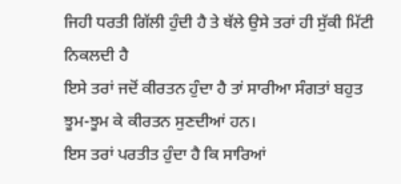ਜਿਹੀ ਧਰਤੀ ਗਿੱਲੀ ਹੁੰਦੀ ਹੈ ਤੇ ਥੱਲੇ ਉਸੇ ਤਰਾਂ ਹੀ ਸੁੱਕੀ ਮਿੱਟੀ ਨਿਕਲਦੀ ਹੈ
ਇਸੇ ਤਰਾਂ ਜਦੋਂ ਕੀਰਤਨ ਹੁੰਦਾ ਹੈ ਤਾਂ ਸਾਰੀਆ ਸੰਗਤਾਂ ਬਹੁਤ ਝੂਮ-ਝੂਮ ਕੇ ਕੀਰਤਨ ਸੁਣਦੀਆਂ ਹਨ।
ਇਸ ਤਰਾਂ ਪਰਤੀਤ ਹੁੰਦਾ ਹੈ ਕਿ ਸਾਰਿਆਂ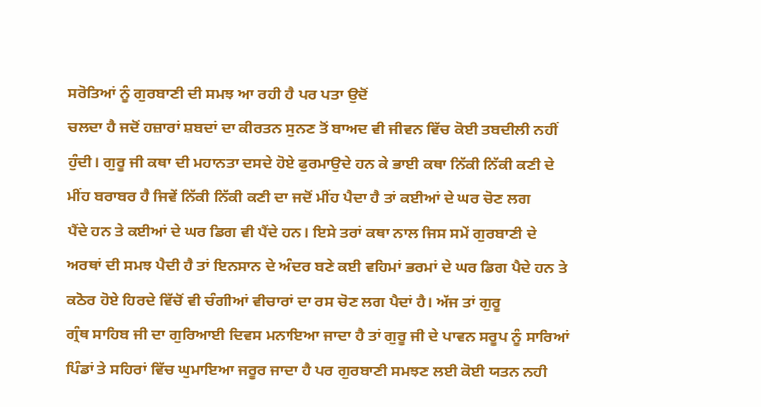ਸਰੋਤਿਆਂ ਨੂੰ ਗੁਰਬਾਣੀ ਦੀ ਸਮਝ ਆ ਰਹੀ ਹੈ ਪਰ ਪਤਾ ਉਦੋਂ
ਚਲਦਾ ਹੈ ਜਦੋਂ ਹਜ਼ਾਰਾਂ ਸ਼ਬਦਾਂ ਦਾ ਕੀਰਤਨ ਸੁਨਣ ਤੋਂ ਬਾਅਦ ਵੀ ਜੀਵਨ ਵਿੱਚ ਕੋਈ ਤਬਦੀਲੀ ਨਹੀਂ
ਹੁੰਦੀ। ਗੁਰੂ ਜੀ ਕਥਾ ਦੀ ਮਹਾਨਤਾ ਦਸਦੇ ਹੋਏ ਫੁਰਮਾਉਦੇ ਹਨ ਕੇ ਭਾਈ ਕਥਾ ਨਿੱਕੀ ਨਿੱਕੀ ਕਣੀ ਦੇ
ਮੀਂਹ ਬਰਾਬਰ ਹੈ ਜਿਵੇਂ ਨਿੱਕੀ ਨਿੱਕੀ ਕਣੀ ਦਾ ਜਦੋਂ ਮੀਂਹ ਪੈਦਾ ਹੈ ਤਾਂ ਕਈਆਂ ਦੇ ਘਰ ਚੋਣ ਲਗ
ਪੈਂਦੇ ਹਨ ਤੇ ਕਈਆਂ ਦੇ ਘਰ ਡਿਗ ਵੀ ਪੈਂਦੇ ਹਨ। ਇਸੇ ਤਰਾਂ ਕਥਾ ਨਾਲ ਜਿਸ ਸਮੇਂ ਗੁਰਬਾਣੀ ਦੇ
ਅਰਥਾਂ ਦੀ ਸਮਝ ਪੈਦੀ ਹੈ ਤਾਂ ਇਨਸਾਨ ਦੇ ਅੰਦਰ ਬਣੇ ਕਈ ਵਹਿਮਾਂ ਭਰਮਾਂ ਦੇ ਘਰ ਡਿਗ ਪੈਦੇ ਹਨ ਤੇ
ਕਠੋਰ ਹੋਏ ਹਿਰਦੇ ਵਿੱਚੋਂ ਵੀ ਚੰਗੀਆਂ ਵੀਚਾਰਾਂ ਦਾ ਰਸ ਚੋਣ ਲਗ ਪੈਦਾਂ ਹੈ। ਅੱਜ ਤਾਂ ਗੁਰੂ
ਗ੍ਰੰਥ ਸਾਹਿਬ ਜੀ ਦਾ ਗੁਰਿਆਈ ਦਿਵਸ ਮਨਾਇਆ ਜਾਦਾ ਹੈ ਤਾਂ ਗੁਰੂ ਜੀ ਦੇ ਪਾਵਨ ਸਰੂਪ ਨੂੰ ਸਾਰਿਆਂ
ਪਿੰਡਾਂ ਤੇ ਸਹਿਰਾਂ ਵਿੱਚ ਘੁਮਾਇਆ ਜਰੂਰ ਜਾਦਾ ਹੈ ਪਰ ਗੁਰਬਾਣੀ ਸਮਝਣ ਲਈ ਕੋਈ ਯਤਨ ਨਹੀ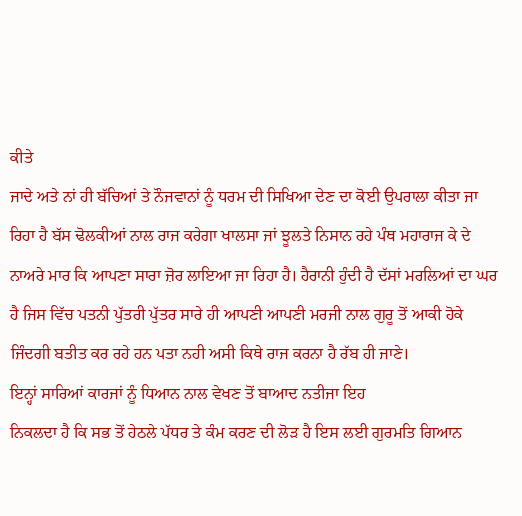ਕੀਤੇ
ਜਾਦੇ ਅਤੇ ਨਾਂ ਹੀ ਬੱਚਿਆਂ ਤੇ ਨੌਜਵਾਨਾਂ ਨੂੰ ਧਰਮ ਦੀ ਸਿਖਿਆ ਦੇਣ ਦਾ ਕੋਈ ਉਪਰਾਲਾ ਕੀਤਾ ਜਾ
ਰਿਹਾ ਹੈ ਬੱਸ ਢੋਲਕੀਆਂ ਨਾਲ ਰਾਜ ਕਰੇਗਾ ਖਾਲਸਾ ਜਾਂ ਝੂਲਤੇ ਨਿਸਾਨ ਰਹੇ ਪੰਥ ਮਹਾਰਾਜ ਕੇ ਦੇ
ਨਾਅਰੇ ਮਾਰ ਕਿ ਆਪਣਾ ਸਾਰਾ ਜ਼ੋਰ ਲਾਇਆ ਜਾ ਰਿਹਾ ਹੈ। ਹੈਰਾਨੀ ਹੁੰਦੀ ਹੈ ਦੱਸਾਂ ਮਰਲਿਆਂ ਦਾ ਘਰ
ਹੈ ਜਿਸ ਵਿੱਚ ਪਤਨੀ ਪੁੱਤਰੀ ਪੁੱਤਰ ਸਾਰੇ ਹੀ ਆਪਣੀ ਆਪਣੀ ਮਰਜੀ ਨਾਲ ਗੁਰੂ ਤੋਂ ਆਕੀ ਹੋਕੇ
ਜਿੰਦਗੀ ਬਤੀਤ ਕਰ ਰਹੇ ਹਨ ਪਤਾ ਨਹੀ ਅਸੀ ਕਿਥੇ ਰਾਜ ਕਰਨਾ ਹੈ ਰੱਬ ਹੀ ਜਾਣੇ।
ਇਨ੍ਹਾਂ ਸਾਰਿਆਂ ਕਾਰਜਾਂ ਨੂੰ ਧਿਆਨ ਨਾਲ ਵੇਖਣ ਤੋਂ ਬਾਆਦ ਨਤੀਜਾ ਇਹ
ਨਿਕਲਦਾ ਹੈ ਕਿ ਸਭ ਤੋਂ ਹੇਠਲੇ ਪੱਧਰ ਤੇ ਕੰਮ ਕਰਣ ਦੀ ਲੋੜ ਹੈ ਇਸ ਲਈ ਗੁਰਮਤਿ ਗਿਆਨ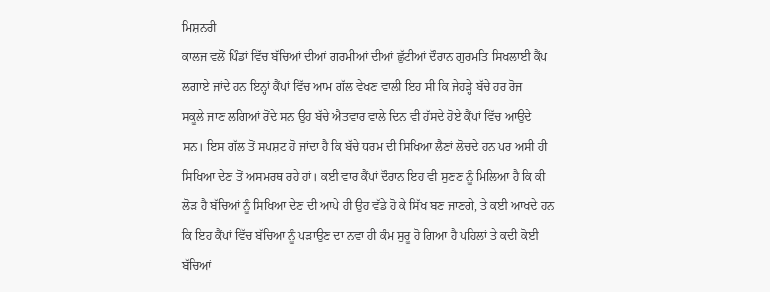ਮਿਸ਼ਨਰੀ
ਕਾਲਜ ਵਲੋਂ ਪਿੰਡਾਂ ਵਿੱਚ ਬੱਚਿਆਂ ਦੀਆਂ ਗਰਮੀਆਂ ਦੀਆਂ ਛੁੱਟੀਆਂ ਦੌਰਾਨ ਗੁਰਮਤਿ ਸਿਖਲਾਈ ਕੈਂਪ
ਲਗਾਏ ਜਾਂਦੇ ਹਨ ਇਨ੍ਹਾਂ ਕੈਂਪਾਂ ਵਿੱਚ ਆਮ ਗੱਲ ਵੇਖਣ ਵਾਲੀ ਇਹ ਸੀ ਕਿ ਜੇਹੜ੍ਹੇ ਬੱਚੇ ਹਰ ਰੋਜ
ਸਕੂਲੇ ਜਾਣ ਲਗਿਆਂ ਰੋਂਦੇ ਸਨ ਉਹ ਬੱਚੇ ਐਤਵਾਰ ਵਾਲੇ ਦਿਨ ਵੀ ਹੱਸਦੇ ਹੋਏ ਕੈਂਪਾਂ ਵਿੱਚ ਆਉਦੇ
ਸਨ। ਇਸ ਗੱਲ ਤੋਂ ਸਪਸ਼ਟ ਹੋ ਜਾਂਦਾ ਹੈ ਕਿ ਬੱਚੇ ਧਰਮ ਦੀ ਸਿਖਿਆ ਲੈਣਾਂ ਲੋਚਦੇ ਹਨ ਪਰ ਅਸੀ ਹੀ
ਸਿਖਿਆ ਦੇਣ ਤੋਂ ਅਸਮਰਥ ਰਹੇ ਹਾਂ। ਕਈ ਵਾਰ ਕੈਂਪਾਂ ਦੌਰਾਨ ਇਹ ਵੀ ਸੁਣਣ ਨੂੰ ਮਿਲਿਆ ਹੈ ਕਿ ਕੀ
ਲੋੜ ਹੈ ਬੱਚਿਆਂ ਨੂੰ ਸਿਖਿਆ ਦੇਣ ਦੀ ਆਪੇ ਹੀ ਉਹ ਵੱਡੇ ਹੋ ਕੇ ਸਿੱਖ ਬਣ ਜਾਣਗੇ, ਤੇ ਕਈ ਆਖਦੇ ਹਨ
ਕਿ ਇਹ ਕੈਂਪਾਂ ਵਿੱਚ ਬੱਚਿਆ ਨੂੰ ਪੜਾਉਣ ਦਾ ਨਵਾ ਹੀ ਕੰਮ ਸੁਰੂ ਹੋ ਗਿਆ ਹੈ ਪਹਿਲਾਂ ਤੇ ਕਦੀ ਕੋਈ
ਬੱਚਿਆਂ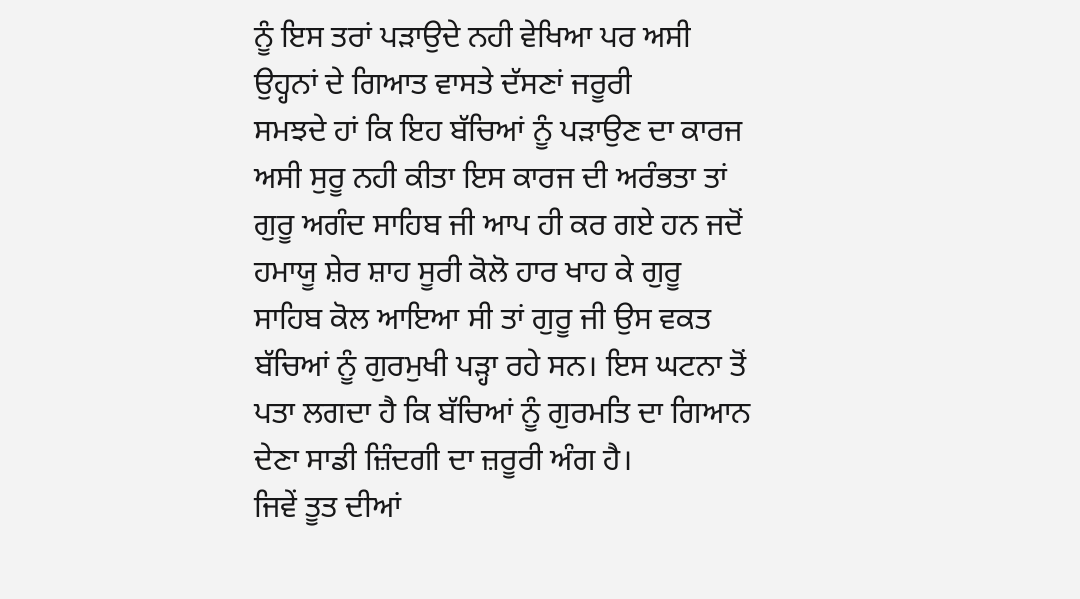ਨੂੰ ਇਸ ਤਰਾਂ ਪੜਾਉਦੇ ਨਹੀ ਵੇਖਿਆ ਪਰ ਅਸੀ ਉਹ੍ਹਨਾਂ ਦੇ ਗਿਆਤ ਵਾਸਤੇ ਦੱਸਣਾਂ ਜਰੂਰੀ
ਸਮਝਦੇ ਹਾਂ ਕਿ ਇਹ ਬੱਚਿਆਂ ਨੂੰ ਪੜਾਉਣ ਦਾ ਕਾਰਜ ਅਸੀ ਸੁਰੂ ਨਹੀ ਕੀਤਾ ਇਸ ਕਾਰਜ ਦੀ ਅਰੰਭਤਾ ਤਾਂ
ਗੁਰੂ ਅਗੰਦ ਸਾਹਿਬ ਜੀ ਆਪ ਹੀ ਕਰ ਗਏ ਹਨ ਜਦੋਂ ਹਮਾਯੂ ਸ਼ੇਰ ਸ਼ਾਹ ਸੂਰੀ ਕੋਲੋ ਹਾਰ ਖਾਹ ਕੇ ਗੁਰੂ
ਸਾਹਿਬ ਕੋਲ ਆਇਆ ਸੀ ਤਾਂ ਗੁਰੂ ਜੀ ਉਸ ਵਕਤ ਬੱਚਿਆਂ ਨੂੰ ਗੁਰਮੁਖੀ ਪੜ੍ਹਾ ਰਹੇ ਸਨ। ਇਸ ਘਟਨਾ ਤੋਂ
ਪਤਾ ਲਗਦਾ ਹੈ ਕਿ ਬੱਚਿਆਂ ਨੂੰ ਗੁਰਮਤਿ ਦਾ ਗਿਆਨ ਦੇਣਾ ਸਾਡੀ ਜ਼ਿੰਦਗੀ ਦਾ ਜ਼ਰੂਰੀ ਅੰਗ ਹੈ।
ਜਿਵੇਂ ਤੂਤ ਦੀਆਂ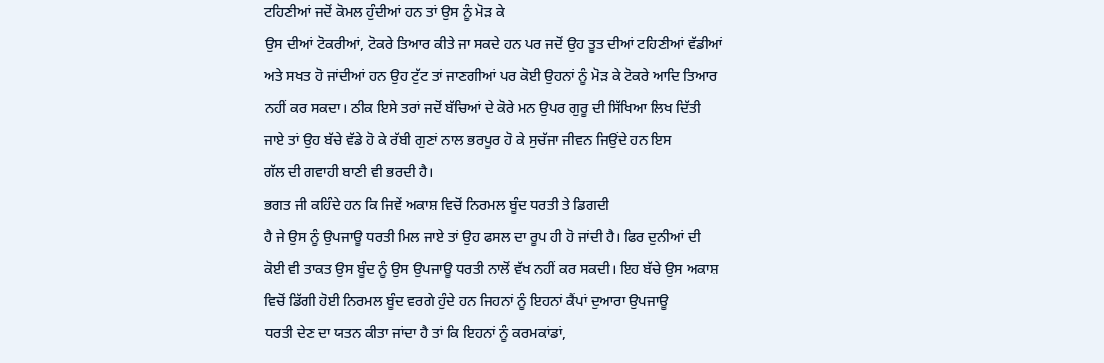ਟਹਿਣੀਆਂ ਜਦੋਂ ਕੋਮਲ ਹੁੰਦੀਆਂ ਹਨ ਤਾਂ ਉਸ ਨੂੰ ਮੋੜ ਕੇ
ਉਸ ਦੀਆਂ ਟੋਕਰੀਆਂ, ਟੋਕਰੇ ਤਿਆਰ ਕੀਤੇ ਜਾ ਸਕਦੇ ਹਨ ਪਰ ਜਦੋਂ ਉਹ ਤੂਤ ਦੀਆਂ ਟਹਿਣੀਆਂ ਵੱਡੀਆਂ
ਅਤੇ ਸਖਤ ਹੋ ਜਾਂਦੀਆਂ ਹਨ ਉਹ ਟੁੱਟ ਤਾਂ ਜਾਣਗੀਆਂ ਪਰ ਕੋਈ ਉਹਨਾਂ ਨੂੰ ਮੋੜ ਕੇ ਟੋਕਰੇ ਆਦਿ ਤਿਆਰ
ਨਹੀਂ ਕਰ ਸਕਦਾ। ਠੀਕ ਇਸੇ ਤਰਾਂ ਜਦੋਂ ਬੱਚਿਆਂ ਦੇ ਕੋਰੇ ਮਨ ਉਪਰ ਗੁਰੂ ਦੀ ਸਿੱਖਿਆ ਲਿਖ ਦਿੱਤੀ
ਜਾਏ ਤਾਂ ਉਹ ਬੱਚੇ ਵੱਡੇ ਹੋ ਕੇ ਰੱਬੀ ਗੁਣਾਂ ਨਾਲ ਭਰਪੂਰ ਹੋ ਕੇ ਸੁਚੱਜਾ ਜੀਵਨ ਜਿਉਂਦੇ ਹਨ ਇਸ
ਗੱਲ ਦੀ ਗਵਾਹੀ ਬਾਣੀ ਵੀ ਭਰਦੀ ਹੈ।
ਭਗਤ ਜੀ ਕਹਿੰਦੇ ਹਨ ਕਿ ਜਿਵੇਂ ਅਕਾਸ਼ ਵਿਚੋਂ ਨਿਰਮਲ ਬੂੰਦ ਧਰਤੀ ਤੇ ਡਿਗਦੀ
ਹੈ ਜੇ ਉਸ ਨੂੰ ਉਪਜਾਊ ਧਰਤੀ ਮਿਲ ਜਾਏ ਤਾਂ ਉਹ ਫਸਲ ਦਾ ਰੂਪ ਹੀ ਹੋ ਜਾਂਦੀ ਹੈ। ਫਿਰ ਦੁਨੀਆਂ ਦੀ
ਕੋਈ ਵੀ ਤਾਕਤ ਉਸ ਬੂੰਦ ਨੂੰ ਉਸ ਉਪਜਾਊ ਧਰਤੀ ਨਾਲੋਂ ਵੱਖ ਨਹੀਂ ਕਰ ਸਕਦੀ। ਇਹ ਬੱਚੇ ਉਸ ਅਕਾਸ਼
ਵਿਚੋਂ ਡਿੱਗੀ ਹੋਈ ਨਿਰਮਲ ਬੂੰਦ ਵਰਗੇ ਹੁੰਦੇ ਹਨ ਜਿਹਨਾਂ ਨੂੰ ਇਹਨਾਂ ਕੈਂਪਾਂ ਦੁਆਰਾ ਉਪਜਾਊ
ਧਰਤੀ ਦੇਣ ਦਾ ਯਤਨ ਕੀਤਾ ਜਾਂਦਾ ਹੈ ਤਾਂ ਕਿ ਇਹਨਾਂ ਨੂੰ ਕਰਮਕਾਂਡਾਂ,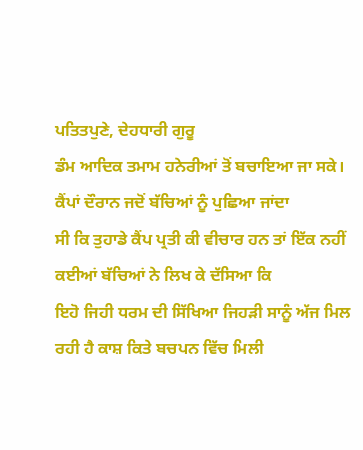ਪਤਿਤਪੁਣੇ, ਦੇਹਧਾਰੀ ਗੁਰੂ
ਡੰਮ ਆਦਿਕ ਤਮਾਮ ਹਨੇਰੀਆਂ ਤੋਂ ਬਚਾਇਆ ਜਾ ਸਕੇ। ਕੈਂਪਾਂ ਦੌਰਾਨ ਜਦੋਂ ਬੱਚਿਆਂ ਨੂੰ ਪੁਛਿਆ ਜਾਂਦਾ
ਸੀ ਕਿ ਤੁਹਾਡੇ ਕੈਂਪ ਪ੍ਰਤੀ ਕੀ ਵੀਚਾਰ ਹਨ ਤਾਂ ਇੱਕ ਨਹੀਂ ਕਈਆਂ ਬੱਚਿਆਂ ਨੇ ਲਿਖ ਕੇ ਦੱਸਿਆ ਕਿ
ਇਹੋ ਜਿਹੀ ਧਰਮ ਦੀ ਸਿੱਖਿਆ ਜਿਹੜੀ ਸਾਨੂੰ ਅੱਜ ਮਿਲ ਰਹੀ ਹੈ ਕਾਸ਼ ਕਿਤੇ ਬਚਪਨ ਵਿੱਚ ਮਿਲੀ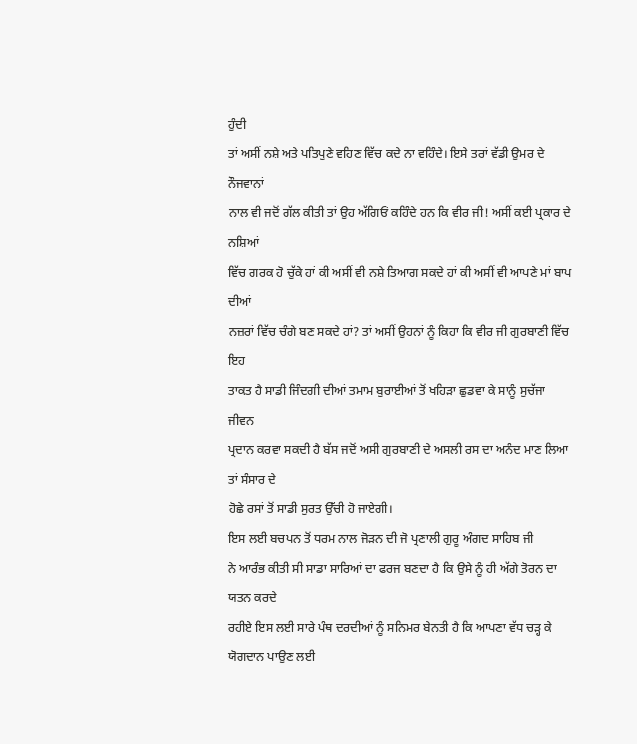ਹੁੰਦੀ
ਤਾਂ ਅਸੀਂ ਨਸ਼ੇ ਅਤੇ ਪਤਿਪੁਣੇ ਵਹਿਣ ਵਿੱਚ ਕਦੇ ਨਾ ਵਹਿੰਦੇ। ਇਸੇ ਤਰਾਂ ਵੱਡੀ ਉਮਰ ਦੇ ਨੌਜਵਾਨਾਂ
ਨਾਲ ਵੀ ਜਦੋਂ ਗੱਲ ਕੀਤੀ ਤਾਂ ਉਹ ਅੱਗਿਓਂ ਕਹਿੰਦੇ ਹਨ ਕਿ ਵੀਰ ਜੀ! ਅਸੀਂ ਕਈ ਪ੍ਰਕਾਰ ਦੇ ਨਸ਼ਿਆਂ
ਵਿੱਚ ਗਰਕ ਹੋ ਚੁੱਕੇ ਹਾਂ ਕੀ ਅਸੀਂ ਵੀ ਨਸ਼ੇ ਤਿਆਗ ਸਕਦੇ ਹਾਂ ਕੀ ਅਸੀਂ ਵੀ ਆਪਣੇ ਮਾਂ ਬਾਪ ਦੀਆਂ
ਨਜ਼ਰਾਂ ਵਿੱਚ ਚੰਗੇ ਬਣ ਸਕਦੇ ਹਾਂ? ਤਾਂ ਅਸੀਂ ਉਹਨਾਂ ਨੂੰ ਕਿਹਾ ਕਿ ਵੀਰ ਜੀ ਗੁਰਬਾਣੀ ਵਿੱਚ ਇਹ
ਤਾਕਤ ਹੈ ਸਾਡੀ ਜਿੰਦਗੀ ਦੀਆਂ ਤਮਾਮ ਬੁਰਾਈਆਂ ਤੋਂ ਖਹਿੜਾ ਛੁਡਵਾ ਕੇ ਸਾਨੂੰ ਸੁਚੱਜਾ ਜੀਵਨ
ਪ੍ਰਦਾਨ ਕਰਵਾ ਸਕਦੀ ਹੈ ਬੱਸ ਜਦੋਂ ਅਸੀ ਗੁਰਬਾਣੀ ਦੇ ਅਸਲੀ ਰਸ ਦਾ ਅਨੰਦ ਮਾਣ ਲਿਆ ਤਾਂ ਸੰਸਾਰ ਦੇ
ਹੋਛੇ ਰਸਾਂ ਤੋਂ ਸਾਡੀ ਸੁਰਤ ਉੱਚੀ ਹੋ ਜਾਏਗੀ।
ਇਸ ਲਈ ਬਚਪਨ ਤੋਂ ਧਰਮ ਨਾਲ ਜੋੜਨ ਦੀ ਜੋ ਪ੍ਰਣਾਲੀ ਗੁਰੂ ਅੰਗਦ ਸਾਹਿਬ ਜੀ
ਨੇ ਆਰੰਭ ਕੀਤੀ ਸੀ ਸਾਡਾ ਸਾਰਿਆਂ ਦਾ ਫਰਜ ਬਣਦਾ ਹੈ ਕਿ ਉਸੇ ਨੂੰ ਹੀ ਅੱਗੇ ਤੋਰਨ ਦਾ ਯਤਨ ਕਰਦੇ
ਰਹੀਏ ਇਸ ਲਈ ਸਾਰੇ ਪੰਥ ਦਰਦੀਆਂ ਨੂੰ ਸਨਿਮਰ ਬੇਨਤੀ ਹੈ ਕਿ ਆਪਣਾ ਵੱਧ ਚੜ੍ਹ ਕੇ ਯੋਗਦਾਨ ਪਾਉਣ ਲਈ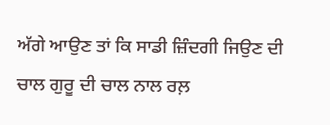ਅੱਗੇ ਆਉਣ ਤਾਂ ਕਿ ਸਾਡੀ ਜ਼ਿੰਦਗੀ ਜਿਉਣ ਦੀ ਚਾਲ ਗੁਰੂ ਦੀ ਚਾਲ ਨਾਲ ਰਲ਼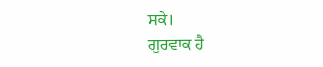ਸਕੇ।
ਗੁਰਵਾਕ ਹੈ